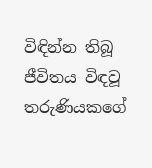විඳින්න තිබූ ජීවිතය විඳවූ තරුණියකගේ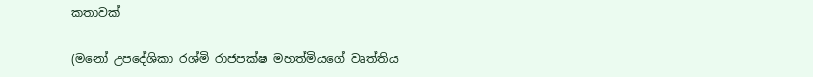කතාවක්

(මනෝ උපදේශිකා රශ්මි රාජපක්ෂ මහත්මියගේ වෘත්තිය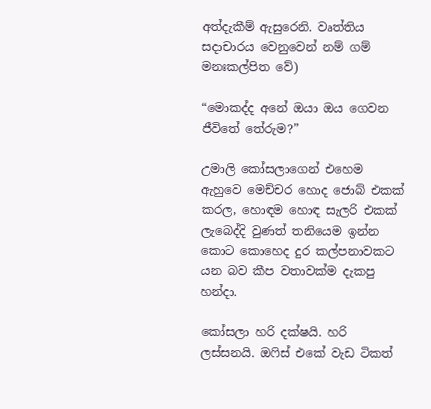අත්දැකීම් ඇසුරෙනි. වෘත්තිය සදාචාරය වෙනුවෙන් නම් ගම් මනඃකල්පිත වේ)

“මොකද්ද අනේ ඔයා ඔය ගෙවන ජීවිතේ තේරුම?”

උමාලි කෝසලාගෙන් එහෙම ඇහුවෙ මෙච්චර හොද ජොබ් එකක් කරල, හොඳම හොඳ සැලරි එකක් ලැබෙද්දි වුණත් තනියෙම ඉන්න කොට කොහෙද දුර කල්පනාවකට යන බව කීප වතාවක්ම දැකපු හන්දා.

කෝසලා හරි දක්ෂයි. හරි ලස්සනයි. ඔෆිස් එකේ වැඩ ටිකත්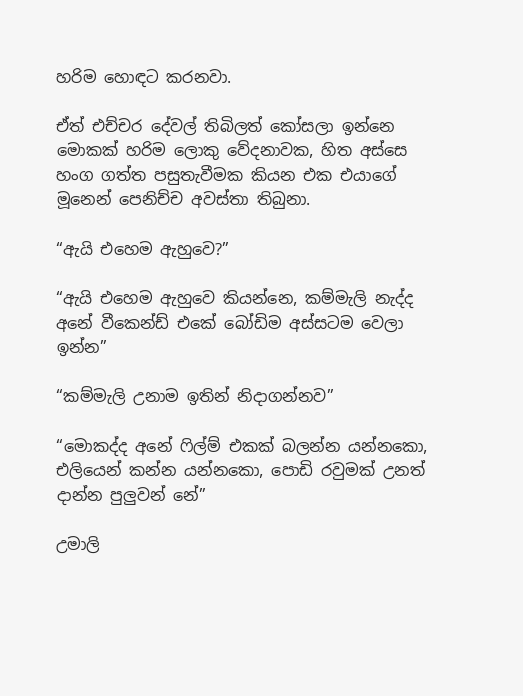හරිම හොඳට කරනවා.

ඒත් එච්චර දේවල් තිබිලත් කෝසලා ඉන්නෙ මොකක් හරිම ලොකු වේදනාවක, හිත අස්සෙ හංග ගත්ත පසුතැවීමක කියන එක එයාගේ මූනෙන් පෙනිච්ච අවස්තා තිබුනා.

“ඇයි එහෙම ඇහුවෙ?”

“ඇයි එහෙම ඇහුවෙ කියන්නෙ, කම්මැලි නැද්ද අනේ වීකෙන්ඩ් එකේ බෝඩිම අස්සටම වෙලා ඉන්න”

“කම්මැලි උනාම ඉතින් නිදාගන්නව”

“මොකද්ද අනේ ෆිල්ම් එකක් බලන්න යන්නකො, එලියෙන් කන්න යන්නකො, පොඩි රවුමක් උනත් දාන්න පුලුවන් නේ”

උමාලි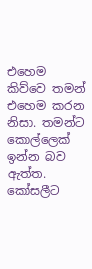එහෙම කිව්වෙ තමන් එහෙම කරන නිසා. තමන්ට කොල්ලෙක් ඉන්න බව ඇත්ත. කෝසලීට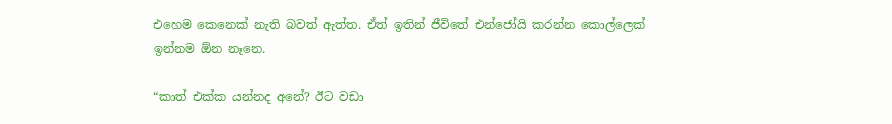එහෙම කෙනෙක් නැති බවත් ඇත්ත. ඒත් ඉතින් ජීවිතේ එන්ජෝයි කරන්න කොල්ලෙක් ඉන්නම ඕන නෑනෙ.

“කාත් එක්ක යන්නද අනේ? ඊට වඩා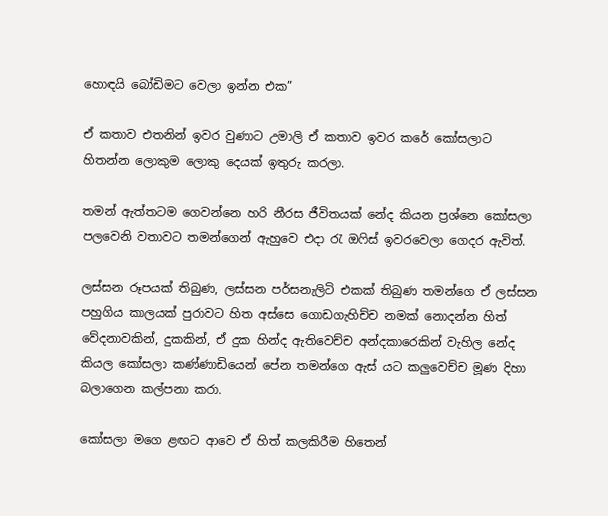හොඳයි බෝඩිමට වෙලා ඉන්න එක”

ඒ කතාව එතනින් ඉවර වුණාට උමාලි ඒ කතාව ඉවර කරේ කෝසලාට හිතන්න ලොකුම ලොකු දෙයක් ඉතුරු කරලා.

තමන් ඇත්තටම ගෙවන්නෙ හරි නීරස ජීවිතයක් නේද කියන ප්‍රශ්නෙ කෝසලා පලවෙනි වතාවට තමන්ගෙන් ඇහුවෙ එදා රැ ඔෆිස් ඉවරවෙලා ගෙදර ඇවිත්.

ලස්සන රූපයක් තිබුණ, ලස්සන පර්සනැලිටි එකක් තිබුණ තමන්ගෙ ඒ ලස්සන පහුගිය කාලයක් පුරාවට හිත අස්සෙ ගොඩගැහිච්ච නමක් නොදන්න හිත් වේදනාවකින්, දුකකින්, ඒ දුක හින්ද ඇතිවෙච්ච අන්දකාරෙකින් වැහිල නේද කියල කෝසලා කණ්ණාඩියෙන් පේන තමන්ගෙ ඇස් යට කලුවෙච්ච මූණ දිහා බලාගෙන කල්පනා කරා.

කෝසලා මගෙ ළඟට ආවෙ ඒ හිත් කලකිරීම හිතෙන්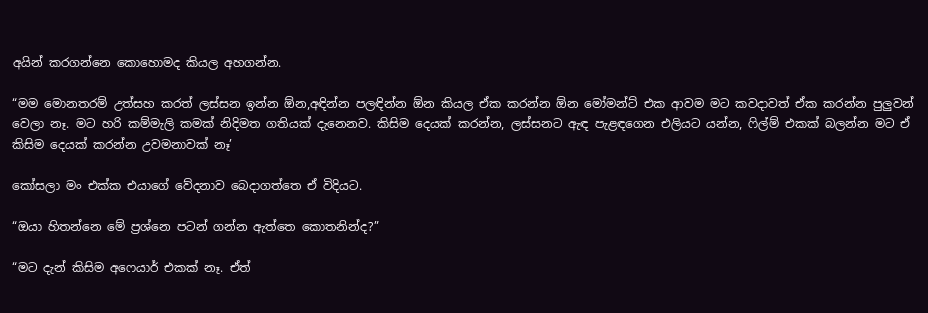අයින් කරගන්නෙ කොහොමද කියල අහගන්න.

“මම මොනතරම් උත්සහ කරත් ලස්සන ඉන්න ඕන,අඳින්න පලඳින්න ඕන කියල ඒක කරන්න ඕන මෝමන්ට් එක ආවම මට කවදාවත් ඒක කරන්න පුලුවන් වෙලා නෑ. මට හරි කම්මැලි කමක් නිදිමත ගතියක් දැනෙනව. කිසිම දෙයක් කරන්න, ලස්සනට ඇඳ පැළඳගෙන එලියට යන්න, ෆිල්ම් එකක් බලන්න මට ඒ කිසිම දෙයක් කරන්න උවමනාවක් නෑ’

කෝසලා මං එක්ක එයාගේ වේදනාව බෙදාගත්තෙ ඒ විදියට.

“ඔයා හිතන්නෙ මේ ප්‍රශ්නෙ පටන් ගන්න ඇත්තෙ කොතනින්ද?”

“මට දැන් කිසිම අෆෙයාර් එකක් නෑ. ඒත්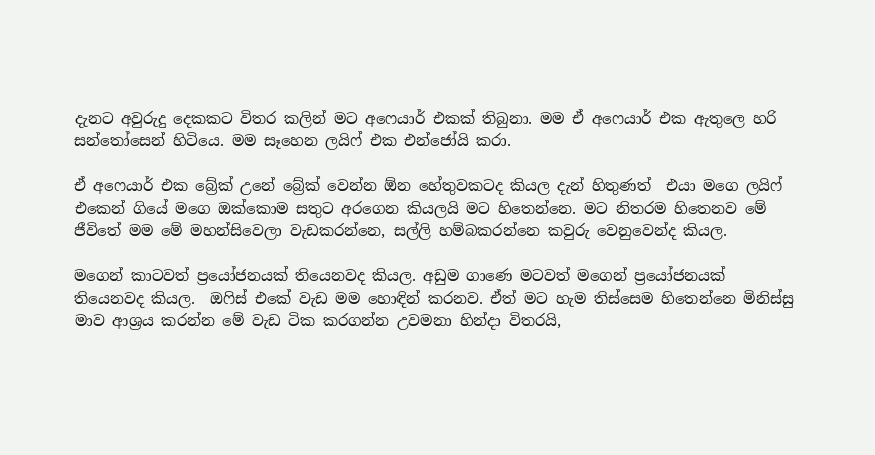දැනට අවුරුදු දෙකකට විතර කලින් මට අෆෙයාර් එකක් තිබුනා. මම ඒ අෆෙයාර් එක ඇතුලෙ හරි සන්තෝසෙන් හිටියෙ. මම සෑහෙන ලයිෆ් එක එන්ජෝයි කරා.

ඒ අෆෙයාර් එක බ්‍රේක් උනේ බ්‍රේක් වෙන්න ඕන හේතුවකටද කියල දැන් හිතුණත්  එයා මගෙ ලයිෆ් එකෙන් ගියේ මගෙ ඔක්කොම සතුට අරගෙන කියලයි මට හිතෙන්නෙ. මට නිතරම හිතෙනව මේ ජීවිතේ මම මේ මහන්සිවෙලා වැඩකරන්නෙ, සල්ලි හම්බකරන්නෙ කවුරු වෙනුවෙන්ද කියල.

මගෙන් කාටවත් ප්‍රයෝජනයක් තියෙනවද කියල. අඩුම ගාණෙ මටවත් මගෙන් ප්‍රයෝජනයක් තියෙනවද කියල.  ඔෆිස් එකේ වැඩ මම හොඳින් කරනව. ඒත් මට හැම තිස්සෙම හිතෙන්නෙ මිනිස්සු මාව ආශ්‍රය කරන්න මේ වැඩ ටික කරගන්න උවමනා හින්දා විතරයි,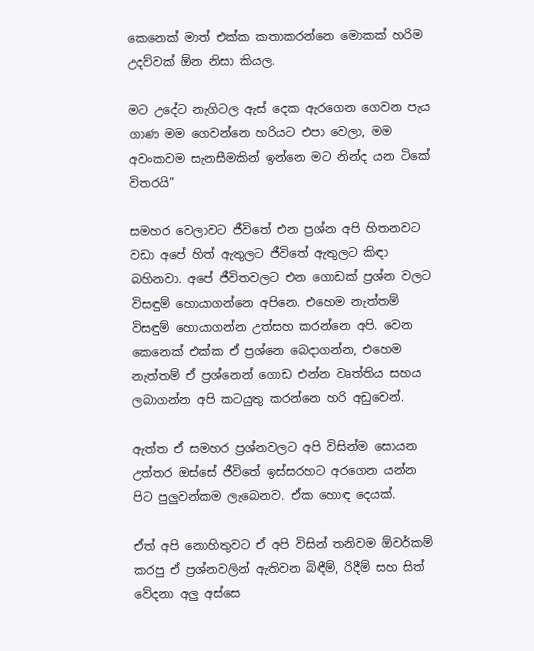කෙනෙක් මාත් එක්ක කතාකරන්නෙ මොකක් හරිම උදව්වක් ඕන නිසා කියල.

මට උදේට නැගිටල ඇස් දෙක ඇරගෙන ගෙවන පැය ගාණ මම ගෙවන්නෙ හරියට එපා වෙලා, මම අවංකවම සැනසීමකින් ඉන්නෙ මට නින්ද යන ටිකේ විතරයි”

සමහර වෙලාවට ජීවිතේ එන ප්‍රශ්න අපි හිතනවට වඩා අපේ හිත් ඇතුලට ජීවිතේ ඇතුලට කිඳා බහිනවා. අපේ ජීවිතවලට එන ගොඩක් ප්‍රශ්න වලට විසඳුම් හොයාගන්නෙ අපිනෙ. එහෙම නැත්තම් විසඳුම් හොයාගන්න උත්සහ කරන්නෙ අපි. වෙන කෙනෙක් එක්ක ඒ ප්‍රශ්නෙ බෙදාගන්න, එහෙම නැත්තම් ඒ ප්‍රශ්නෙන් ගොඩ එන්න වෘත්තිය සහය ලබාගන්න අපි කටයුතු කරන්නෙ හරි අඩුවෙන්.

ඇත්ත ඒ සමහර ප්‍රශ්නවලට අපි විසින්ම සොයන උත්තර ඔස්සේ ජීවිතේ ඉස්සරහට අරගෙන යන්න පිට පුලුවන්කම ලැබෙනව. ඒක හොඳ දෙයක්.

ඒත් අපි නොහිතුවට ඒ අපි විසින් තනිවම ඕවර්කම් කරපු ඒ ප්‍රශ්නවලින් ඇතිවන බිඳීම්, රිදීම් සහ සිත් වේදනා අලු අස්සෙ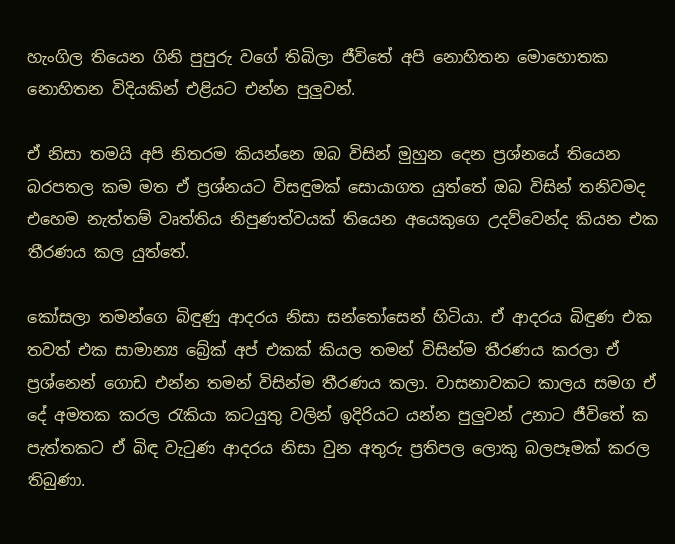හැංගිල තියෙන ගිනි පුපුරු වගේ තිබිලා ජීවිතේ අපි නොහිතන මොහොතක නොහිතන විදියකින් එළියට එන්න පුලුවන්.

ඒ නිසා තමයි අපි නිතරම කියන්නෙ ඔබ විසින් මුහුන දෙන ප්‍රශ්නයේ තියෙන බරපතල කම මත ඒ ප්‍රශ්නයට විසඳුමක් සොයාගත යුත්තේ ඔබ විසින් තනිවමද එහෙම නැත්තම් වෘත්තිය නිපුණත්වයක් තියෙන අයෙකුගෙ උදව්වෙන්ද කියන එක තීරණය කල යුත්තේ.

කෝසලා තමන්ගෙ බිඳුණු ආදරය නිසා සන්තෝසෙන් හිටියා. ඒ ආදරය බිඳුණ එක තවත් එක සාමාන්‍ය බ්‍රේක් අප් එකක් කියල තමන් විසින්ම තීරණය කරලා ඒ ප්‍රශ්නෙන් ගොඩ එන්න තමන් විසින්ම තීරණය කලා. වාසනාවකට කාලය සමග ඒ දේ අමතක කරල රැකියා කටයුතු වලින් ඉදිරියට යන්න පුලුවන් උනාට ජීවිතේ ක පැත්තකට ඒ බිඳ වැටුණ ආදරය නිසා වුන අතුරු ප්‍රතිපල ලොකු බලපෑමක් කරල තිබුණා.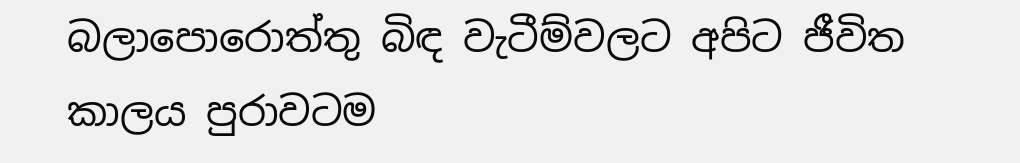බලාපොරොත්තු බිඳ වැටීම්වලට අපිට ජීවිත කාලය පුරාවටම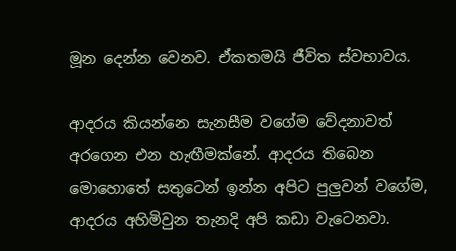මූන දෙන්න වෙනව. ඒකතමයි ජීවිත ස්වභාවය.

ආදරය කියන්නෙ සැනසීම වගේම වේදනාවත් අරගෙන එන හැඟීමක්නේ. ආදරය තිබෙන මොහොතේ සතුටෙන් ඉන්න අපිට පුලුවන් වගේම, ආදරය අහිමිවුන තැනදි අපි කඩා වැටෙනවා.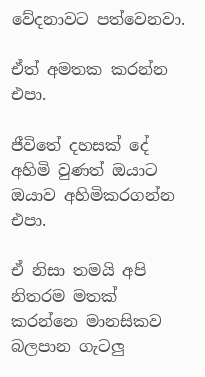වේදනාවට පත්වෙනවා.

ඒත් අමතක කරන්න එපා.

ජීවිතේ දහසක් දේ අහිමි වුණත් ඔයාට ඔයාව අහිමිකරගන්න එපා.

ඒ නිසා තමයි අපි නිතරම මතක් කරන්නෙ මානසිකව බලපාන ගැටලු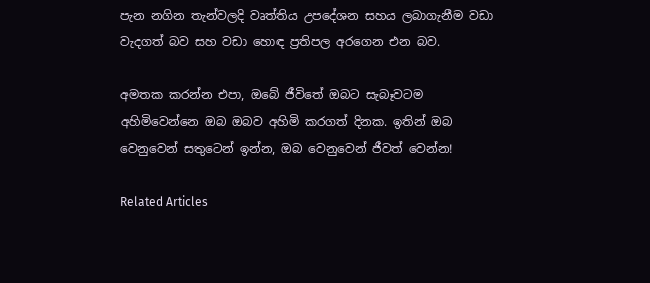පැන නගින තැන්වලදි වෘත්තිය උපදේශන සහය ලබාගැනීම වඩා වැදගත් බව සහ වඩා හොඳ ප්‍රතිපල අරගෙන එන බව.

අමතක කරන්න එපා, ඔබේ ජීවිතේ ඔබට සැබෑවටම අහිමිවෙන්නෙ ඔබ ඔබව අහිමි කරගත් දිනක. ඉතින් ඔබ වෙනුවෙන් සතුටෙන් ඉන්න, ඔබ වෙනුවෙන් ජීවත් වෙන්න!

Related Articles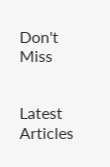Don't Miss


Latest Articles